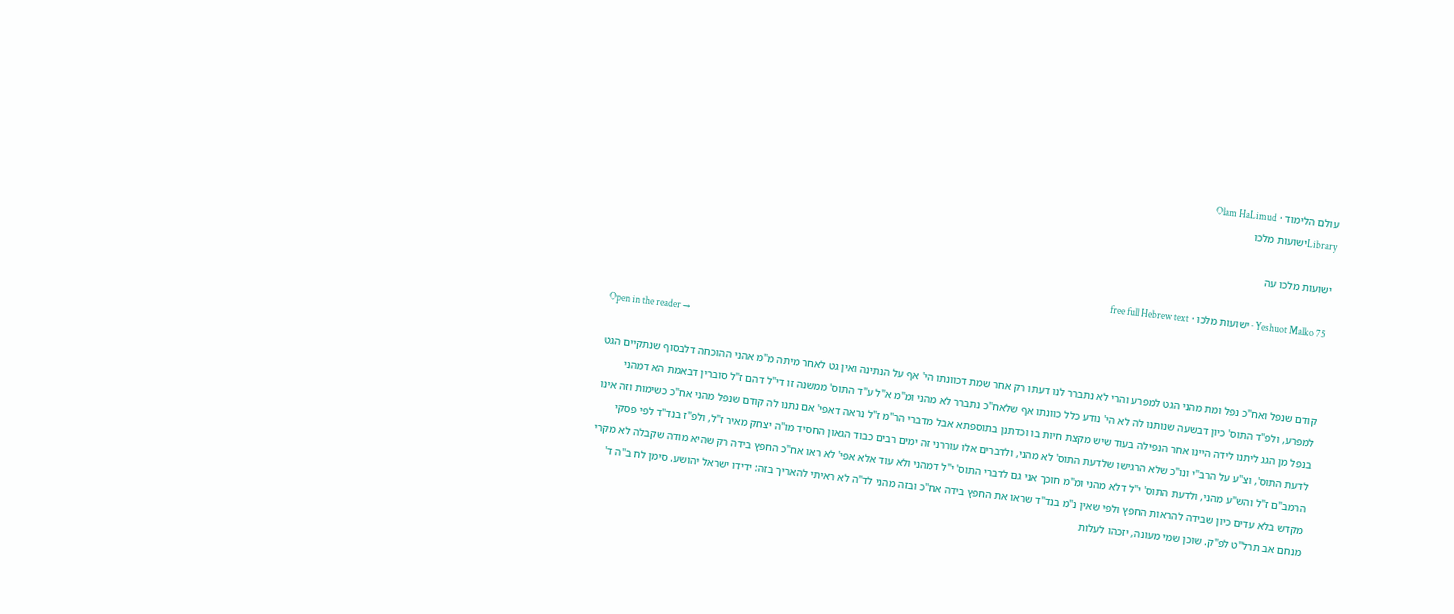עולם הלימוד · Olam HaLimud
Libraryישועות מלכו

ישועות מלכו עה

Yeshuot Malko 75 · ישועות מלכו · free full Hebrew text

Open in the reader →

קודם שנפל ואח"כ נפל ומת מהני הגט למפרע והרי לא נתברר לנו דעתו רק אחר שמת דכוונתו הי' אף על הנתינה ואין גט לאחר מיתה מ"מ אהני ההוכחה דלבסוף שנתקיים הגט למפרע, ולפ"ד התוס' כיון דבשעה שנותנו לה לא הי' נודע כלל כוונתו אף שלאח"כ נתברר לא מהני ומ"מ א"ל ע"ד התוס' ממשנה זו די"ל דהם ז"ל סוברין דבאמת הא דמהני בנפל מן הגג ליתנו לידה היינו אחר הנפילה בעוד שיש מקצת חיות בו וכדתנן בתוספתא אבל מדברי הר"מ ז"ל נראה דאפי' אם נתנו לה קודם שנפל מהני אח"כ כשימות וזה אינו לדעת התוס', וצ"ע על הרב"י ונו"כ שלא הרגישו שלדעת התוס' לא מהני, ולדברים אלו עוררני זה ימים רבים כבוד הגאון החסיד מו"ה יצחק מאיר ז"ל, ולפ"ז בנד"ד לפי פסקי הרמב"ם ז"ל והש"ע מהני, ולדעת התוס' י"ל דלא מהני ומ"מ חוכך אני גם לדברי התוס' י"ל דמהני ולא עוד אלא אפי' לא ראו אח"כ החפץ בידה רק שהיא מודה שקבלה לא מקרי מקדש בלא עדים כיון שבידה להראות החפץ ולפי שאין נ"מ בנד"ד שראו את החפץ בידה אח"כ ובזה מהני לד"ה לא ראיתי להאריך בזה: ידידו ישראל יהושע. סימן לח ב"ה ד' מנחם אב תרל"ט לפ"ק. שוכן שמי מעונה, יזכהו לעלות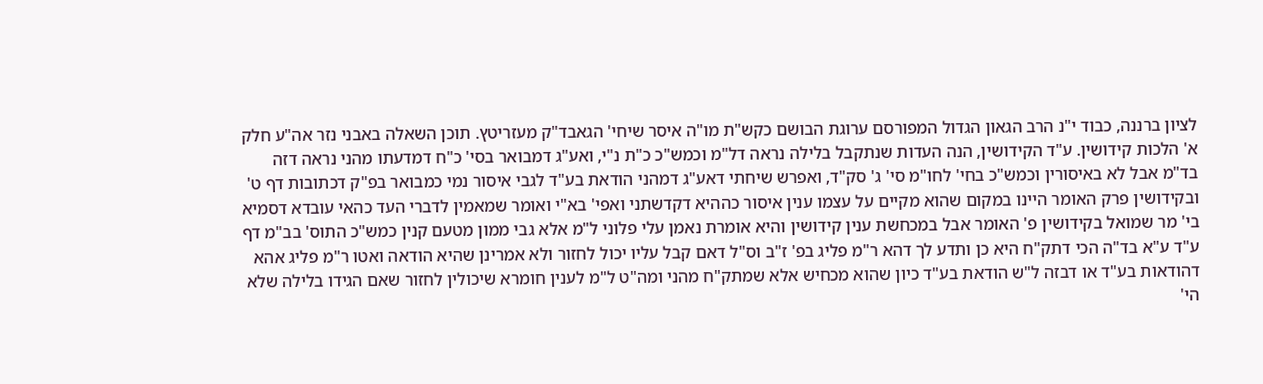לציון ברננה, כבוד י"נ הרב הגאון הגדול המפורסם ערוגת הבושם כקש"ת מו"ה איסר שיחי' הגאבד"ק מעזריטץ. תוכן השאלה באבני נזר אה"ע חלק א' הלכות קידושין. ע"ד הקידושין, הנה העדות שנתקבל בלילה נראה דל"מ וכמש"כ כ"ת נ"י, ואע"ג דמבואר בסי' כ"ח דמדעתו מהני נראה דזה בד"מ אבל לא באיסורין וכמש"כ בחי' לחו"מ סי' ג' סק"ד, ואפרש שיחתי דאע"ג דמהני הודאת בע"ד לגבי איסור נמי כמבואר בפ"ק דכתובות דף ט' ובקידושין פרק האומר היינו במקום שהוא מקיים על עצמו ענין איסור כההיא דקדשתני ואפי' בא"י ואומר שמאמין לדברי העד כהאי עובדא דסמיא בי' מר שמואל בקידושין פ' האומר אבל במכחשת ענין קידושין והיא אומרת נאמן עלי פלוני ל"מ אלא גבי ממון מטעם קנין כמש"כ התוס' בב"מ דף ע"ד ע"א בד"ה הכי דתק"ח היא כן ותדע לך דהא ר"מ פליג בפ' ז"ב וס"ל דאם קבל עליו יכול לחזור ולא אמרינן שהיא הודאה ואטו ר"מ פליג אהא דהודאות בע"ד או דבזה ל"ש הודאת בע"ד כיון שהוא מכחיש אלא שמתק"ח מהני ומה"ט ל"מ לענין חומרא שיכולין לחזור שאם הגידו בלילה שלא הי'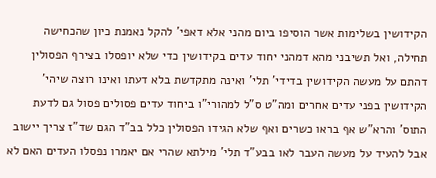הקידושין בשלימות אשר הוסיפו ביום מהני אלא דאפי' להקל נאמנת כיון שהכחישה תחילה, ואל תשיבני מהא דמהני יחוד עדים בקידושין כדי שלא יופסלו בצירף הפסולין דהתם על מעשה הקידושין בדידי' תלי' ואינה מתקדשת בלא דעתו ואינו רוצה שיהי' הקידושין בפני עדים אחרים ומה"ט ס"ל למהורי"ו ביחוד עדים פסולים פסול גם לדעת התוס' והרא"ש אף בראו כשרים ואף שלא הגידו הפסולין כלל בב"ד הגם שד"ז צריך יישוב אבל להעיד על מעשה העבר לאו בבע"ד תלי' מילתא שהרי אם יאמרו נפסלו העדים האם לא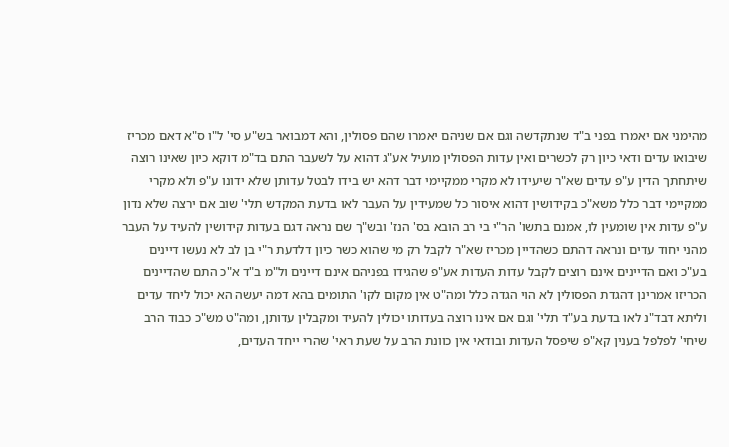מהימני אם יאמרו בפני ב"ד שנתקדשה וגם אם שניהם יאמרו שהם פסולין, והא דמבואר בש"ע סי' ל"ו ס"א דאם מכריז שיבואו עדים ודאי כיון רק לכשרים ואין עדות הפסולין מועיל אע"ג דהוא על לשעבר התם בד"מ דוקא כיון שאינו רוצה שיתחתך הדין ע"פ עדים שא"ר שיעידו לא מקרי ממקיימי דבר דהא יש בידו לבטל עדותן שלא ידונו ע"פ ולא מקרי ממקיימי דבר כלל משא"כ בקידושין דהוא איסור כל שמעידין על העבר לאו בדעת המקדש תלי' שוב אם ירצה שלא נדון ע"פ עדות אין שומעין לו, אמנם בתשו' הר"י בי רב הובא בס' הנז' ובש"ך שם נראה דגם בעדות קידושין להעיד על העבר מהני יחוד עדים ונראה דהתם כשהדיין מכריז שא"ר לקבל רק מי שהוא כשר כיון דלדעת ר"י בן לב לא נעשו דיינים בע"כ ואם הדיינים אינם רוצים לקבל עדות העדות אע"פ שהגידו בפניהם אינם דיינים ול"מ ב"ד א"כ התם שהדיינים הכריזו אמרינן דהגדת הפסולין לא הוי הגדה כלל ומה"ט אין מקום לקו' התומים בהא דמה יעשה הא יכול ליחד עדים וליתא דבד"נ לאו בדעת בע"ד תלי' וגם אם אינו רוצה בעדותו יכולין להעיד ומקבלין עדותן, ומה"ט מש"כ כבוד הרב שיחי' לפלפל בענין קא"פ שיפסל העדות ובודאי אין כוונת הרב על שעת ראי' שהרי ייחד העדים,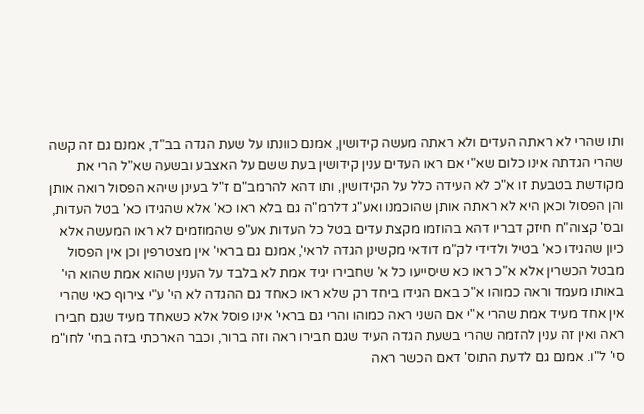ותו שהרי לא ראתה העדים ולא ראתה מעשה קידושין, אמנם כוונתו על שעת הגדה בב"ד, אמנם גם זה קשה שהרי הגדתה אינו כלום שא"י אם ראו העדים ענין קידושין בעת ששם על האצבע ובשעה שא"ל הרי את מקודשת בטבעת זו א"כ לא העידה כלל על הקידושין, ותו דהא להרמב"ם ז"ל בעינן שיהא הפסול רואה אותן והן הפסול וכאן היא לא ראתה אותן שהוכמנו ואע"ג דלרמ"ה גם בלא ראו כא' אלא שהגידו כא' בטל העדות, ובס' קצוה"ח חיזק דבריו דהא בהוזמו מקצת עדים בטל כל העדות אע"פ שהמוזמים לא ראו המעשה אלא כיון שהגידו כא' בטיל ולדידי לק"מ דודאי מקשינן הגדה לראי', אמנם גם בראי' אין מצטרפין וכן אין הפסול מבטל הכשרין אלא א"כ ראו כא שיסייעו כל א' שחבירו יגיד אמת לא בלבד על הענין שהוא אמת שהוא הי' באותו מעמד וראה כמוהו א"כ באם הגידו ביחד רק שלא ראו כאחד גם ההגדה לא הי' ע"י צירוף כאי שהרי אין אחד מעיד אמת שהרי א"י אם השני ראה כמוהו והרי גם בראי' אינו פוסל אלא כשאחד מעיד שגם חבירו ראה ואין זה ענין להזמה שהרי בשעת הגדה העיד שגם חבירו ראה וזה ברור, וכבר הארכתי בזה בחי' לחו"מ סי' ל"ו. אמנם גם לדעת התוס' דאם הכשר ראה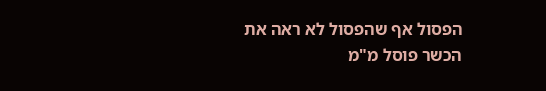הפסול אף שהפסול לא ראה את הכשר פוסל מ"מ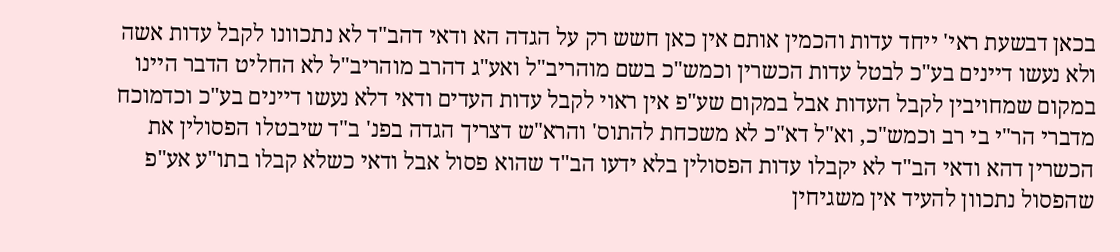בכאן דבשעת ראי' ייחד עדות והכמין אותם אין כאן חשש רק על הגדה הא ודאי דהב"ד לא נתכוונו לקבל עדות אשה ולא נעשו דיינים בע"כ לבטל עדות הכשרין וכמש"כ בשם מוהריב"ל ואע"ג דהרב מוהריב"ל לא החליט הדבר היינו במקום שמחויבין לקבל העדות אבל במקום שע"פ אין ראוי לקבל עדות העדים ודאי דלא נעשו דיינים בע"כ וכדמוכח מדברי הר"י בי רב וכמש"כ, וא"ל דא"כ לא משכחת להתוס' והרא"ש דצריך הגדה בפנ' ב"ד שיבטלו הפסולין את הכשרין דהא ודאי הב"ד לא יקבלו עדות הפסולין בלא ידעו הב"ד שהוא פסול אבל ודאי כשלא קבלו בתו"ע אע"פ שהפסול נתכוון להעיד אין משגיחין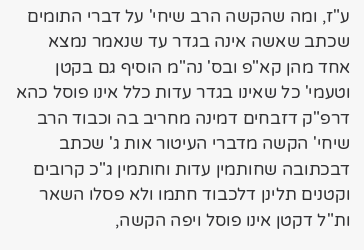ע"ז, ומה שהקשה הרב שיחי' על דברי התומים שכתב שאשה אינה בגדר עד שנאמר נמצא אחד מהן קא"פ ובס' נה"מ הוסיף גם בקטן וטעמי' כל שאינו בגדר עדות כלל אינו פוסל כהא דרפ"ק דזבחים דמינה מחריב בה וכבוד הרב שיחי' הקשה מדברי העיטור אות ג' שכתב דבכתובה שחותמין עדות וחותמין ג"כ קרובים וקטנים תלינן דלכבוד חתמו ולא פסלו השאר ות"ל דקטן אינו פוסל ויפה הקשה,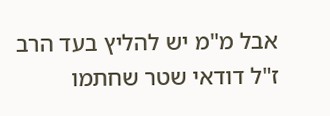אבל מ"מ יש להליץ בעד הרב ז"ל דודאי שטר שחתמו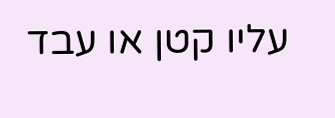עליו קטן או עבד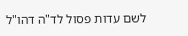לשם עדות פסול לד"ה דהו"ל